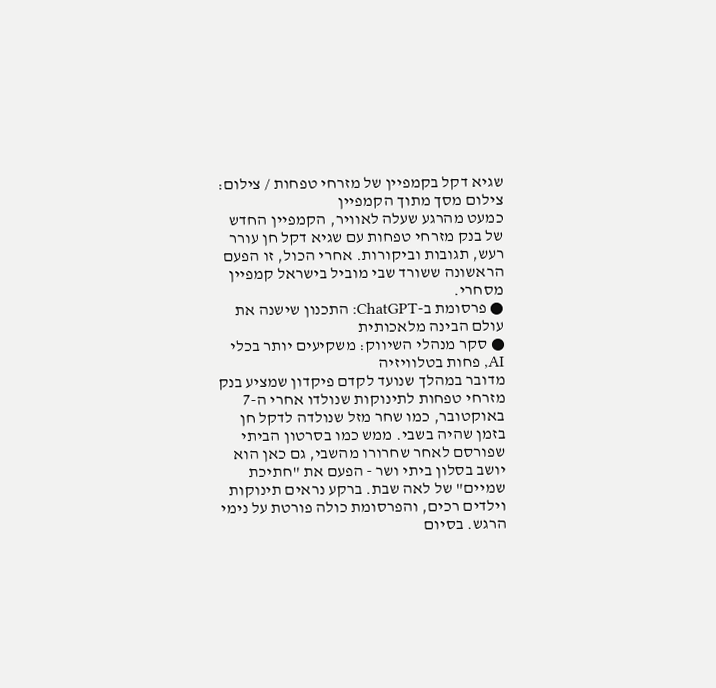שגיא דקל בקמפיין של מזרחי טפחות / צילום: צילום מסך מתוך הקמפיין
כמעט מהרגע שעלה לאוויר, הקמפיין החדש של בנק מזרחי טפחות עם שגיא דקל חן עורר רעש, תגובות וביקורות. אחרי הכול, זו הפעם הראשונה ששורד שבי מוביל בישראל קמפיין מסחרי.
● פרסומת ב-ChatGPT: התכנון שישנה את עולם הבינה מלאכותית
● סקר מנהלי השיווק: משקיעים יותר בכלי AI, פחות בטלוויזיה
מדובר במהלך שנועד לקדם פיקדון שמציע בנק מזרחי טפחות לתינוקות שנולדו אחרי ה-7 באוקטובר, כמו שחר מזל שנולדה לדקל חן בזמן שהיה בשבי. ממש כמו בסרטון הביתי שפורסם לאחר שחרורו מהשבי, גם כאן הוא יושב בסלון ביתי ושר - הפעם את "חתיכת שמיים" של לאה שבת. ברקע נראים תינוקות וילדים רכים, והפרסומת כולה פורטת על נימי הרגש. בסיום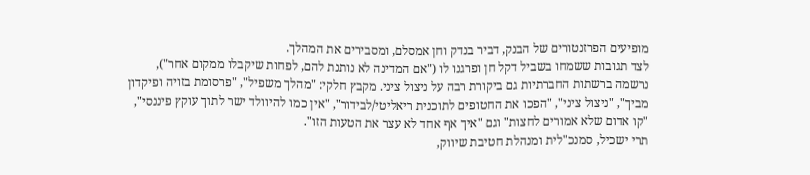מופיעים הפרזנטורים של הבנק, דביר בנדק וחן אמסלם, ומסבירים את המהלך.
לצד תגובות ששמחו בשביל דקל חן ופרגנו לו ("אם המדינה לא נותנת להם, לפחות שיקבלו ממקום אחר"), נרשמה ברשתות החברתיות גם ביקורת רבה על ניצול ציני. מקבץ חלקי: "מהלך משפיל", "פרסומת בזויה ופיקדון מביך", "ניצול ציני", "הפכו את החטופים לתוכנית ריאליטי/לבידור", "אין כמו להיוולד ישר לתוך עוקץ פיננסי", "קו אדום שלא אמורים לחצות" וגם "איך אף אחד לא עצר את הטעות הזו".
תרי ישכיל, סמנכ"לית ומנהלת חטיבת שיווק,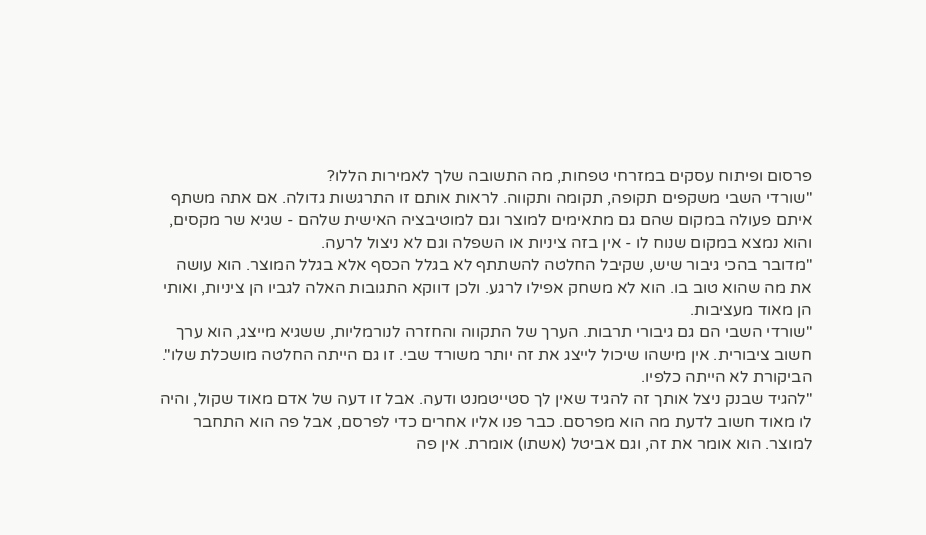פרסום ופיתוח עסקים במזרחי טפחות, מה התשובה שלך לאמירות הללו?
"שורדי השבי משקפים תקופה, תקומה ותקווה. לראות אותם זו התרגשות גדולה. אם אתה משתף איתם פעולה במקום שהם גם מתאימים למוצר וגם למוטיבציה האישית שלהם - שגיא שר מקסים, והוא נמצא במקום שנוח לו - אין בזה ציניות או השפלה וגם לא ניצול לרעה.
"מדובר בהכי גיבור שיש, שקיבל החלטה להשתתף לא בגלל הכסף אלא בגלל המוצר. הוא עושה את מה שהוא טוב בו. הוא לא משחק אפילו לרגע. ולכן דווקא התגובות האלה לגביו הן ציניות, ואותי הן מאוד מעציבות.
"שורדי השבי הם גם גיבורי תרבות. הערך של התקווה והחזרה לנורמליות, ששגיא מייצג, הוא ערך חשוב ציבורית. אין מישהו שיכול לייצג את זה יותר משורד שבי. זו גם הייתה החלטה מושכלת שלו".
הביקורת לא הייתה כלפיו.
"להגיד שבנק ניצל אותך זה להגיד שאין לך סטייטמנט ודעה. אבל זו דעה של אדם מאוד שקול, והיה לו מאוד חשוב לדעת מה הוא מפרסם. כבר פנו אליו אחרים כדי לפרסם, אבל פה הוא התחבר למוצר. הוא אומר את זה, וגם אביטל (אשתו) אומרת. אין פה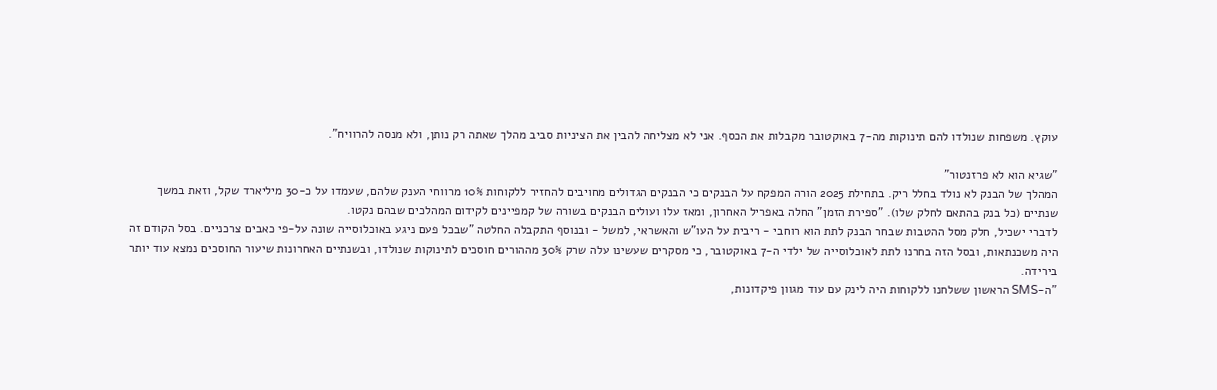עוקץ. משפחות שנולדו להם תינוקות מה-7 באוקטובר מקבלות את הכסף. אני לא מצליחה להבין את הציניות סביב מהלך שאתה רק נותן, ולא מנסה להרוויח".

"שגיא הוא לא פרזנטור"
המהלך של הבנק לא נולד בחלל ריק. בתחילת 2025 הורה המפקח על הבנקים כי הבנקים הגדולים מחויבים להחזיר ללקוחות 10% מרווחי הענק שלהם, שעמדו על כ-30 מיליארד שקל, וזאת במשך שנתיים (כל בנק בהתאם לחלק שלו). "ספירת הזמן" החלה באפריל האחרון, ומאז עלו ועולים הבנקים בשורה של קמפיינים לקידום המהלכים שבהם נקטו.
לדברי ישכיל, חלק מסל ההטבות שבחר הבנק לתת הוא רוחבי - ריבית על העו"ש והאשראי, למשל - ובנוסף התקבלה החלטה "שבכל פעם ניגע באוכלוסייה שונה על-פי כאבים צרכניים. בסל הקודם זה היה משכנתאות, ובסל הזה בחרנו לתת לאוכלוסייה של ילדי ה-7 באוקטובר, כי מסקרים שעשינו עלה שרק 30% מההורים חוסכים לתינוקות שנולדו, ובשנתיים האחרונות שיעור החוסכים נמצא עוד יותר בירידה.
"ה-SMS הראשון ששלחנו ללקוחות היה לינק עם עוד מגוון פיקדונות,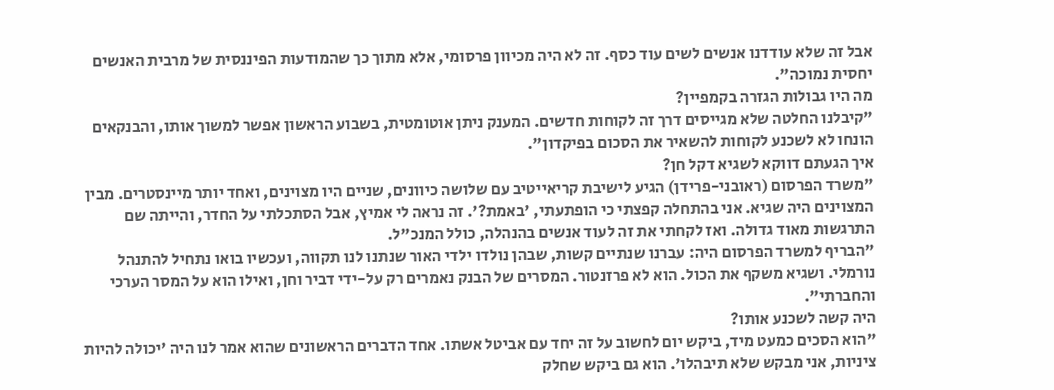אבל זה שלא עודדנו אנשים לשים עוד כסף. זה לא היה מכיוון פרסומי, אלא מתוך כך שהמודעות הפיננסית של מרבית האנשים יחסית נמוכה".
מה היו גבולות הגזרה בקמפיין?
"קיבלנו החלטה שלא מגייסים דרך זה לקוחות חדשים. המענק ניתן אוטומטית, בשבוע הראשון אפשר למשוך אותו, והבנקאים הונחו לא לשכנע לקוחות להשאיר את הסכום בפיקדון".
איך הגעתם דווקא לשגיא דקל חן?
"משרד הפרסום (ראובני-פרידן) הגיע לישיבת קריאייטיב עם שלושה כיוונים, שניים היו מצוינים, ואחד יותר מיינסטרים. מבין המצוינים היה שגיא. אני בהתחלה קפצתי כי הופתעתי, 'באמת?'. זה נראה לי אמיץ, אבל הסתכלתי על החדר, והייתה שם התרגשות מאוד גדולה. ואז לקחתי את זה לעוד אנשים בהנהלה, כולל המנכ"ל.
"הבריף למשרד הפרסום היה: עברנו שנתיים קשות, שבהן נולדו ילדי האור שנתנו לנו תקווה, ועכשיו בואו נתחיל להתנהל נורמלי. ושגיא משקף את הכול. הוא לא פרזנטור. המסרים של הבנק נאמרים רק על-ידי דביר וחן, ואילו הוא על המסר הערכי והחברתי".
היה קשה לשכנע אותו?
"הוא הסכים כמעט מיד, ביקש יום לחשוב על זה יחד עם אביטל אשתו. אחד הדברים הראשונים שהוא אמר לנו היה 'יכולה להיות ציניות, אני מבקש שלא תיבהלו'. הוא גם ביקש שחלק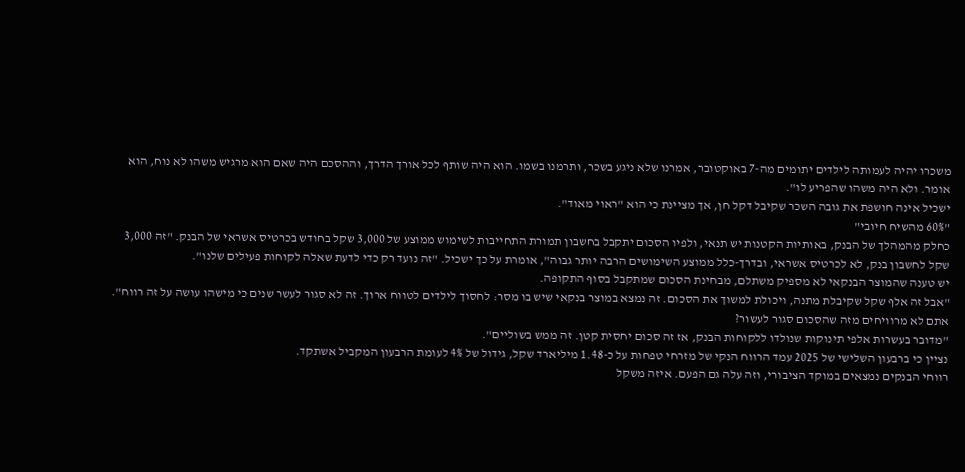משכרו יהיה לעמותה לילדים יתומים מה-7 באוקטובר, אמרנו שלא ניגע בשכר, ותרמנו בשמו. הוא היה שותף לכל אורך הדרך, וההסכם היה שאם הוא מרגיש משהו לא נוח, הוא אומר. ולא היה משהו שהפריע לו".
ישכיל אינה חושפת את גובה השכר שקיבל דקל חן, אך מציינת כי הוא "ראוי מאוד".
"60% מהשיח חיובי"
כחלק מהמהלך של הבנק, באותיות הקטנות יש תנאי, ולפיו הסכום יתקבל בחשבון תמורת התחייבות לשימוש ממוצע של 3,000 שקל בחודש בכרטיס אשראי של הבנק. "זה 3,000 שקל לחשבון בנק, לא לכרטיס אשראי, ובדרך-כלל ממוצע השימושים הרבה יותר גבוה", אומרת על כך ישכיל. "זה נועד רק כדי לדעת שאלה לקוחות פעילים שלנו".
יש טענה שהמוצר הבנקאי לא מספיק משתלם, מבחינת הסכום שמתקבל בסוף התקופה.
"אבל זה אלף שקל שקיבלת מתנה, ויכולת למשוך את הסכום. זה נמצא במוצר בנקאי שיש בו מסר: לחסוך לילדים לטווח ארוך. זה לא סגור לעשר שנים כי מישהו עושה על זה רווח".
אתם לא מרוויחים מזה שהסכום סגור לעשור?
"מדובר בעשרות אלפי תינוקות שנולדו ללקוחות הבנק, אז זה סכום יחסית קטן. זה ממש בשוליים".
נציין כי ברבעון השלישי של 2025 עמד הרווח הנקי של מזרחי טפחות על כ-1.48 מיליארד שקל, גידול של 4% לעומת הרבעון המקביל אשתקד.
רווחי הבנקים נמצאים במוקד הציבורי, וזה עלה גם הפעם. איזה משקל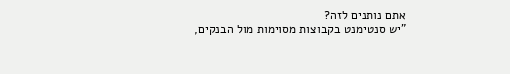אתם נותנים לזה?
"יש סנטימנט בקבוצות מסוימות מול הבנקים,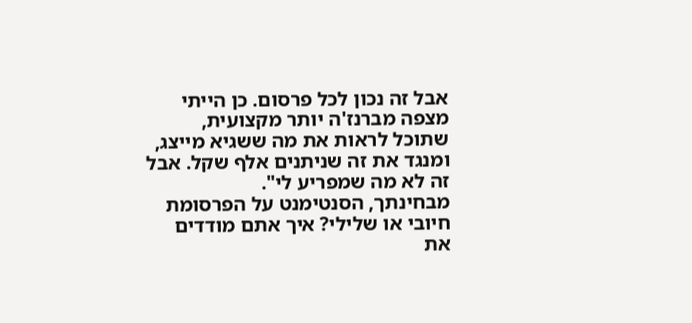אבל זה נכון לכל פרסום. כן הייתי מצפה מברנז'ה יותר מקצועית, שתוכל לראות את מה ששגיא מייצג, ומנגד את זה שניתנים אלף שקל. אבל זה לא מה שמפריע לי".
מבחינתך, הסנטימנט על הפרסומת חיובי או שלילי? איך אתם מודדים את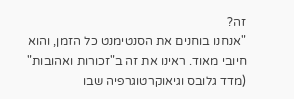זה?
"אנחנו בוחנים את הסנטימנט כל הזמן, והוא חיובי מאוד. ראינו את זה ב"זכורות ואהובות" (מדד גלובס וגיאוקרטוגרפיה שבו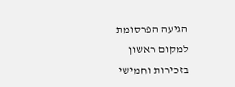הגיעה הפרסומת למקום ראשון בזכירות וחמישי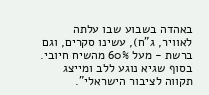באהדה בשבוע שבו עלתה לאוויר, ג"ח), עשינו סקרים, וגם ברשת - מעל 60% מהשיח חיובי. בסוף שגיא נוגע ללב ומייצג תקווה לציבור הישראלי".